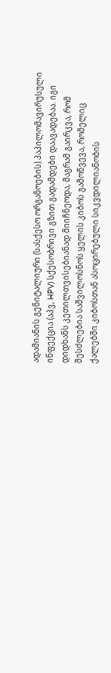ადამიანის გენიტალიური (სასქესო ორგანოების) პაპილომავირუსული ინფექცია (აპვ, HPV) სქესობრივი გზით გადამდები დაავადებაა. იგი დიდხანს კეთილთვისებიანად მიიჩნეოდა, მაგრამ გაირკვა, რომ შესძლებია საშვილოსნოს ყელის კიბოს გამოწვევა, რომელიც ქალებში კიბოსთან ასოცირებული სიკვდილიანობის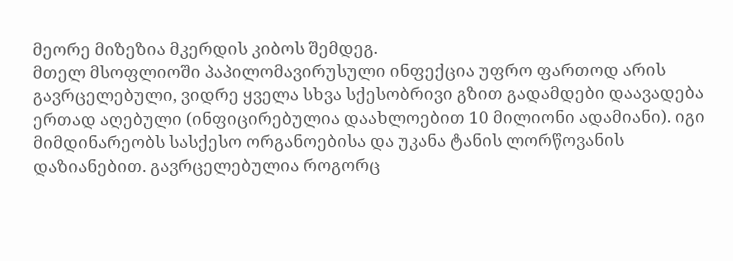მეორე მიზეზია მკერდის კიბოს შემდეგ.
მთელ მსოფლიოში პაპილომავირუსული ინფექცია უფრო ფართოდ არის გავრცელებული, ვიდრე ყველა სხვა სქესობრივი გზით გადამდები დაავადება ერთად აღებული (ინფიცირებულია დაახლოებით 10 მილიონი ადამიანი). იგი მიმდინარეობს სასქესო ორგანოებისა და უკანა ტანის ლორწოვანის დაზიანებით. გავრცელებულია როგორც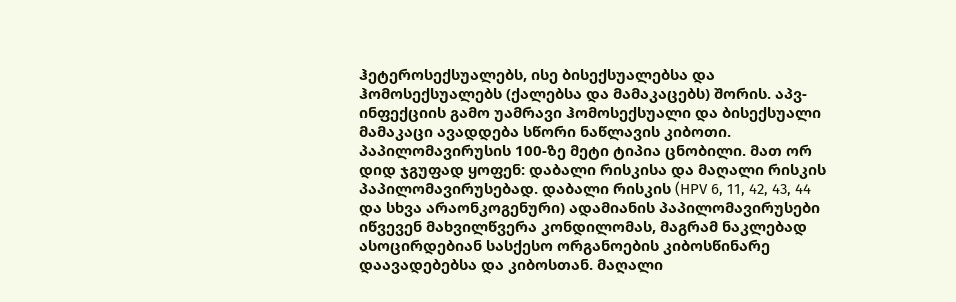ჰეტეროსექსუალებს, ისე ბისექსუალებსა და ჰომოსექსუალებს (ქალებსა და მამაკაცებს) შორის. აპვ-ინფექციის გამო უამრავი ჰომოსექსუალი და ბისექსუალი მამაკაცი ავადდება სწორი ნაწლავის კიბოთი.
პაპილომავირუსის 100-ზე მეტი ტიპია ცნობილი. მათ ორ დიდ ჯგუფად ყოფენ: დაბალი რისკისა და მაღალი რისკის პაპილომავირუსებად. დაბალი რისკის (HPV 6, 11, 42, 43, 44 და სხვა არაონკოგენური) ადამიანის პაპილომავირუსები იწვევენ მახვილწვერა კონდილომას, მაგრამ ნაკლებად ასოცირდებიან სასქესო ორგანოების კიბოსწინარე დაავადებებსა და კიბოსთან. მაღალი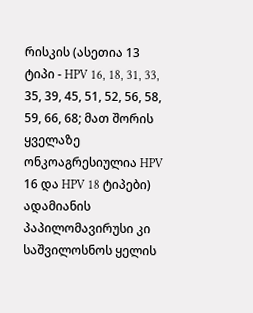რისკის (ასეთია 13 ტიპი - HPV 16, 18, 31, 33, 35, 39, 45, 51, 52, 56, 58, 59, 66, 68; მათ შორის ყველაზე ონკოაგრესიულია HPV 16 და HPV 18 ტიპები) ადამიანის პაპილომავირუსი კი საშვილოსნოს ყელის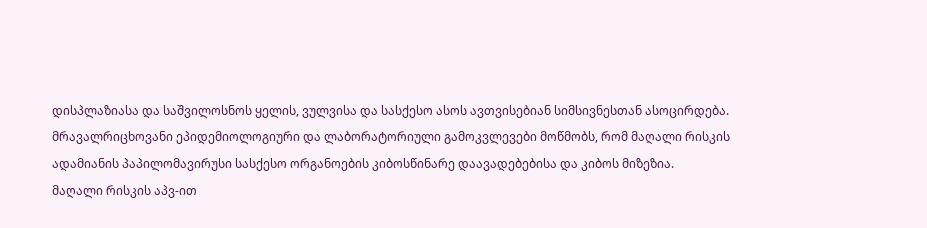დისპლაზიასა და საშვილოსნოს ყელის, ვულვისა და სასქესო ასოს ავთვისებიან სიმსივნესთან ასოცირდება. მრავალრიცხოვანი ეპიდემიოლოგიური და ლაბორატორიული გამოკვლევები მოწმობს, რომ მაღალი რისკის ადამიანის პაპილომავირუსი სასქესო ორგანოების კიბოსწინარე დაავადებებისა და კიბოს მიზეზია.
მაღალი რისკის აპვ-ით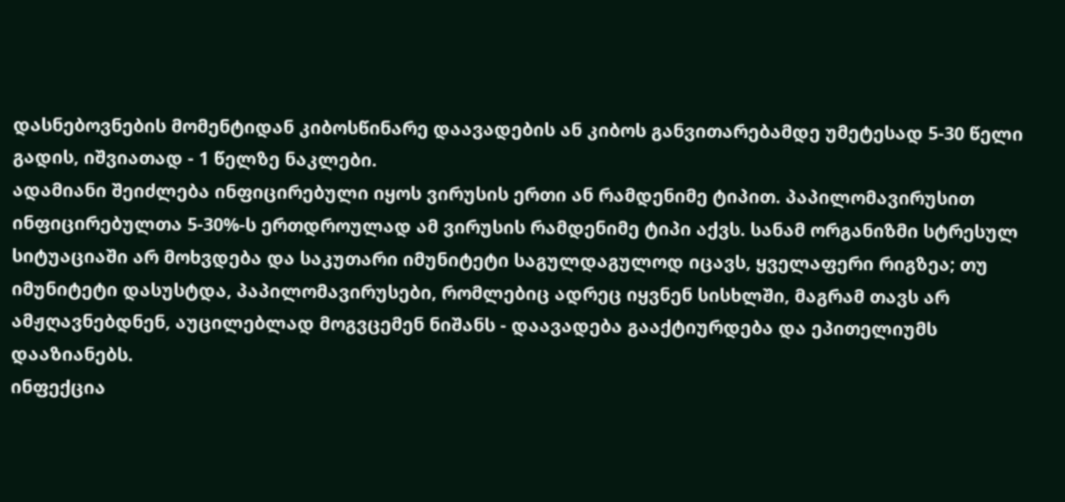დასნებოვნების მომენტიდან კიბოსწინარე დაავადების ან კიბოს განვითარებამდე უმეტესად 5-30 წელი გადის, იშვიათად - 1 წელზე ნაკლები.
ადამიანი შეიძლება ინფიცირებული იყოს ვირუსის ერთი ან რამდენიმე ტიპით. პაპილომავირუსით ინფიცირებულთა 5-30%-ს ერთდროულად ამ ვირუსის რამდენიმე ტიპი აქვს. სანამ ორგანიზმი სტრესულ სიტუაციაში არ მოხვდება და საკუთარი იმუნიტეტი საგულდაგულოდ იცავს, ყველაფერი რიგზეა; თუ იმუნიტეტი დასუსტდა, პაპილომავირუსები, რომლებიც ადრეც იყვნენ სისხლში, მაგრამ თავს არ ამჟღავნებდნენ, აუცილებლად მოგვცემენ ნიშანს - დაავადება გააქტიურდება და ეპითელიუმს დააზიანებს.
ინფექცია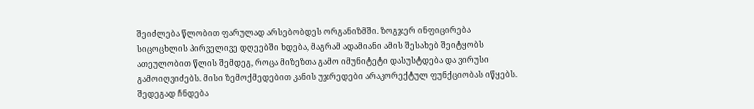შეიძლება წლობით ფარულად არსებობდეს ორგანიზმში. ზოგჯერ ინფიცირება სიცოცხლის პირველივე დღეებში ხდება, მაგრამ ადამიანი ამის შესახებ შეიტყობს ათეულობით წლის შემდეგ, როცა მიზეზთა გამო იმუნიტეტი დასუსტდება და ვირუსი გამოიღვიძებს. მისი ზემოქმედებით კანის უჯრედები არაკორექტულ ფუნქციობას იწყებს. შედეგად ჩნდება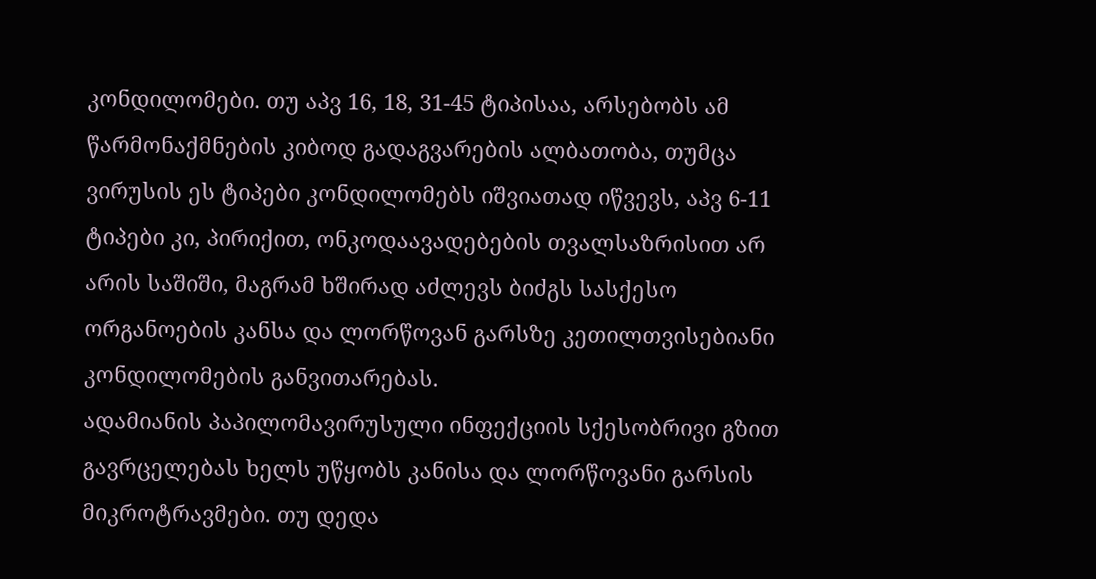კონდილომები. თუ აპვ 16, 18, 31-45 ტიპისაა, არსებობს ამ წარმონაქმნების კიბოდ გადაგვარების ალბათობა, თუმცა ვირუსის ეს ტიპები კონდილომებს იშვიათად იწვევს, აპვ 6-11 ტიპები კი, პირიქით, ონკოდაავადებების თვალსაზრისით არ არის საშიში, მაგრამ ხშირად აძლევს ბიძგს სასქესო ორგანოების კანსა და ლორწოვან გარსზე კეთილთვისებიანი კონდილომების განვითარებას.
ადამიანის პაპილომავირუსული ინფექციის სქესობრივი გზით გავრცელებას ხელს უწყობს კანისა და ლორწოვანი გარსის მიკროტრავმები. თუ დედა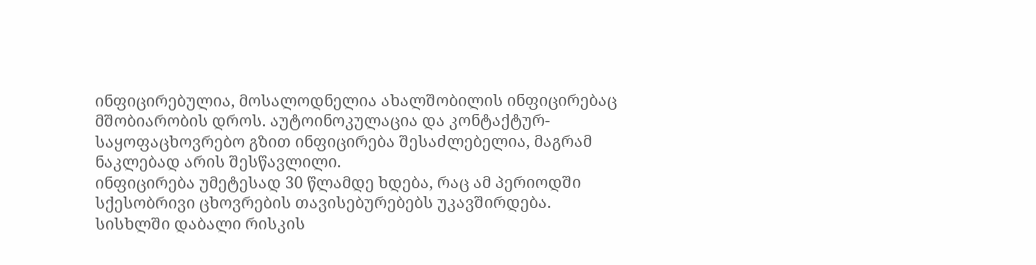ინფიცირებულია, მოსალოდნელია ახალშობილის ინფიცირებაც მშობიარობის დროს. აუტოინოკულაცია და კონტაქტურ-საყოფაცხოვრებო გზით ინფიცირება შესაძლებელია, მაგრამ ნაკლებად არის შესწავლილი.
ინფიცირება უმეტესად 30 წლამდე ხდება, რაც ამ პერიოდში სქესობრივი ცხოვრების თავისებურებებს უკავშირდება.
სისხლში დაბალი რისკის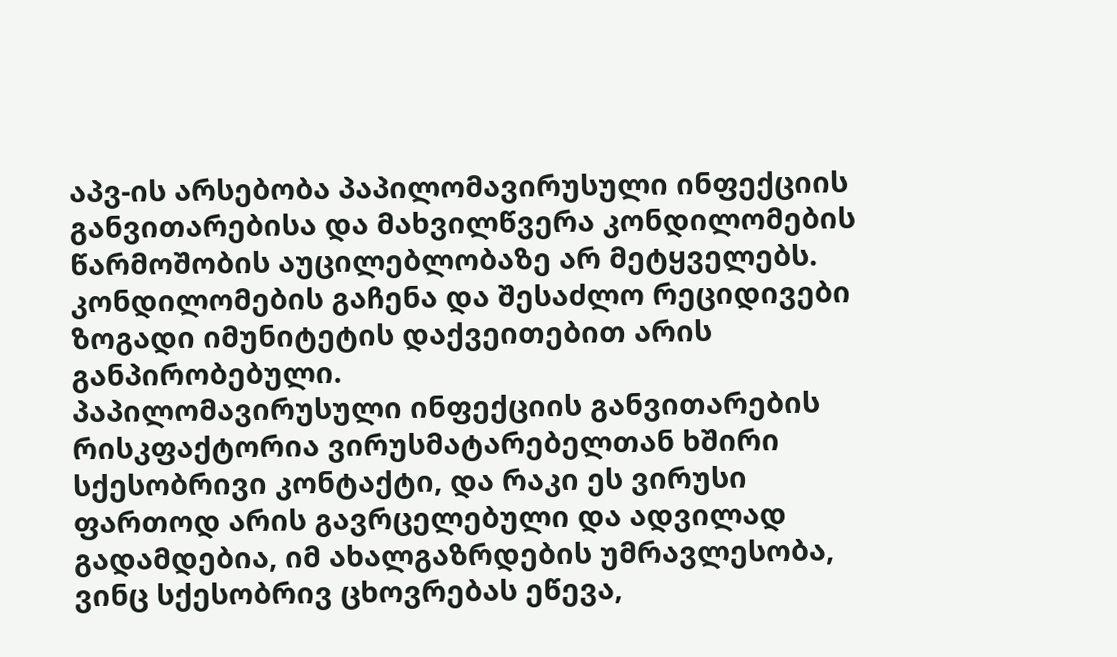აპვ-ის არსებობა პაპილომავირუსული ინფექციის განვითარებისა და მახვილწვერა კონდილომების წარმოშობის აუცილებლობაზე არ მეტყველებს. კონდილომების გაჩენა და შესაძლო რეციდივები ზოგადი იმუნიტეტის დაქვეითებით არის განპირობებული.
პაპილომავირუსული ინფექციის განვითარების რისკფაქტორია ვირუსმატარებელთან ხშირი სქესობრივი კონტაქტი, და რაკი ეს ვირუსი ფართოდ არის გავრცელებული და ადვილად გადამდებია, იმ ახალგაზრდების უმრავლესობა, ვინც სქესობრივ ცხოვრებას ეწევა,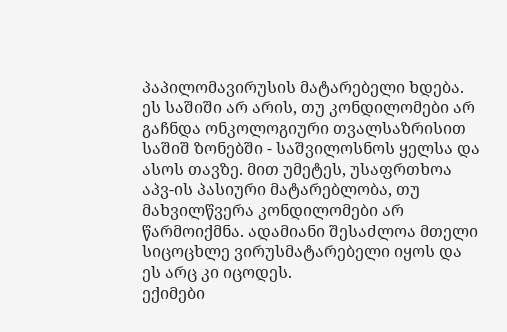პაპილომავირუსის მატარებელი ხდება. ეს საშიში არ არის, თუ კონდილომები არ გაჩნდა ონკოლოგიური თვალსაზრისით საშიშ ზონებში - საშვილოსნოს ყელსა და ასოს თავზე. მით უმეტეს, უსაფრთხოა აპვ-ის პასიური მატარებლობა, თუ მახვილწვერა კონდილომები არ წარმოიქმნა. ადამიანი შესაძლოა მთელი სიცოცხლე ვირუსმატარებელი იყოს და ეს არც კი იცოდეს.
ექიმები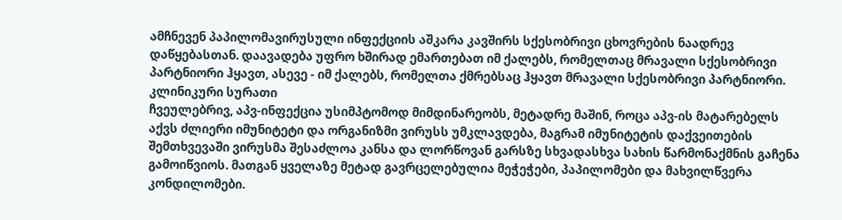ამჩნევენ პაპილომავირუსული ინფექციის აშკარა კავშირს სქესობრივი ცხოვრების ნაადრევ დაწყებასთან. დაავადება უფრო ხშირად ემართებათ იმ ქალებს, რომელთაც მრავალი სქესობრივი პარტნიორი ჰყავთ, ასევე - იმ ქალებს, რომელთა ქმრებსაც ჰყავთ მრავალი სქესობრივი პარტნიორი.
კლინიკური სურათი
ჩვეულებრივ, აპვ-ინფექცია უსიმპტომოდ მიმდინარეობს, მეტადრე მაშინ, როცა აპვ-ის მატარებელს აქვს ძლიერი იმუნიტეტი და ორგანიზმი ვირუსს უმკლავდება, მაგრამ იმუნიტეტის დაქვეითების შემთხვევაში ვირუსმა შესაძლოა კანსა და ლორწოვან გარსზე სხვადასხვა სახის წარმონაქმნის გაჩენა გამოიწვიოს. მათგან ყველაზე მეტად გავრცელებულია მეჭეჭები, პაპილომები და მახვილწვერა კონდილომები.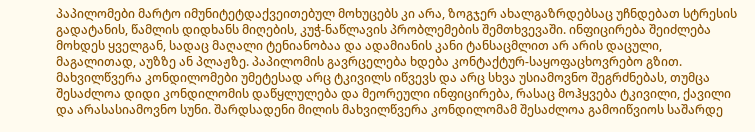პაპილომები მარტო იმუნიტეტდაქვეითებულ მოხუცებს კი არა, ზოგჯერ ახალგაზრდებსაც უჩნდებათ სტრესის გადატანის, წამლის დიდხანს მიღების, კუჭ-ნაწლავის პრობლემების შემთხვევაში. ინფიცირება შეიძლება მოხდეს ყველგან, სადაც მაღალი ტენიანობაა და ადამიანის კანი ტანსაცმლით არ არის დაცული, მაგალითად, აუზზე ან პლაჟზე. პაპილომის გავრცელება ხდება კონტაქტურ-საყოფაცხოვრებო გზით.
მახვილწვერა კონდილომები უმეტესად არც ტკივილს იწვევს და არც სხვა უსიამოვნო შეგრძნებას, თუმცა შესაძლოა დიდი კონდილომის დაწყლულება და მეორეული ინფიცირება, რასაც მოჰყვება ტკივილი, ქავილი და არასასიამოვნო სუნი. შარდსადენი მილის მახვილწვერა კონდილომამ შესაძლოა გამოიწვიოს საშარდე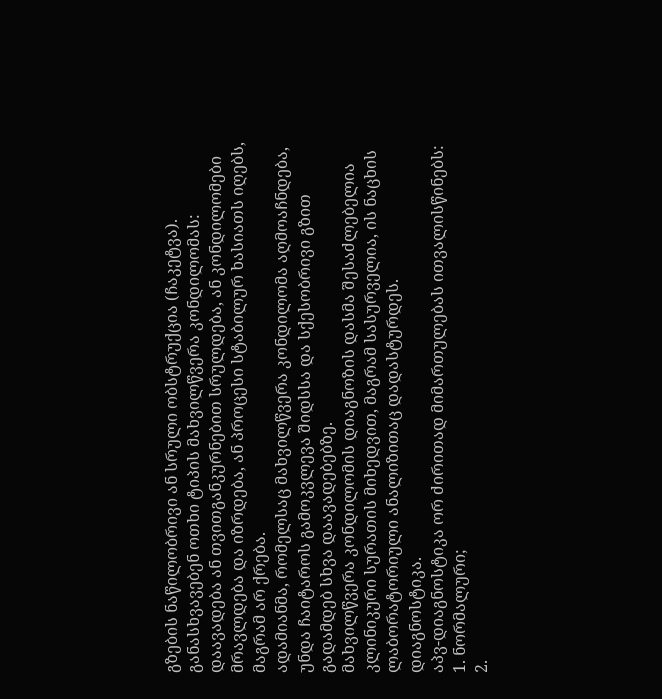გზების ნაწილობრივი ან სრული ობსტრუქცია (ჩაკეტვა).
განასხვავებენ ოთხი ტიპის მახვილწვერა კონდილომას:
დაავადება ან თვითგანკურნებით სრულდება, ან კონდილომები მრავლდება და იზრდება, ან პროცესი სტაბილურ ხასიათს იღებს, მაგრამ არ ქრება.
ადამიანმა, რომელსაც მახვილწვერა კონდილომა აღმოაჩნდება, უნდა ჩაიტაროს გამოკვლევა შიდსსა და სქესობრივი გზით გადამდებ სხვა დაავადებებზე.
მახვილწვერა კონდილომის დიაგნოზის დასმა შესაძლებელია კლინიკური სურათის მიხედვით, მაგრამ სასურველია, ის ნაცხის ლაბორატორიული ანალიზითაც დადასტურდეს.
დიაგნოსტიკა.
აპვ-დიაგნოსტიკა ორ ძირითად მიმართულებას ითვალისწინებს:
1. ნორმალური;
2.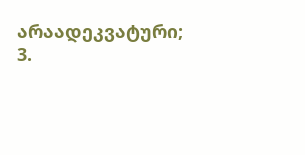არაადეკვატური;
3.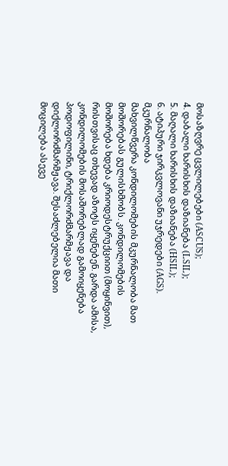მოსაზღვრე ცვლილებები (ASCUS);
4. დაბალი ხარისხის დაზიანება (LSIL);
5. მაღალი ხარისხის დაზიანება (HSIL);
6. ატიპური ჯირკვლოვანი უჯრედები (AGS).
მკურნალობა
მახვილწვერა კონდილომების მკურნალობა მათ მოშორებას გულისხმობს. კონდილომების მოშორება ხდება კრიოდესტრუქციით (მოყინვით), რისთვისაც თხევად აზოტს იყენებენ. გარდა ამისა, კონდილომების მოსაშორებლად გამოიყენება პოდოფილინი, ტრიქლორძმარმჟავა და დიქლორძმარმჟავა. შესაძლებელია მათი მოცილება ასევე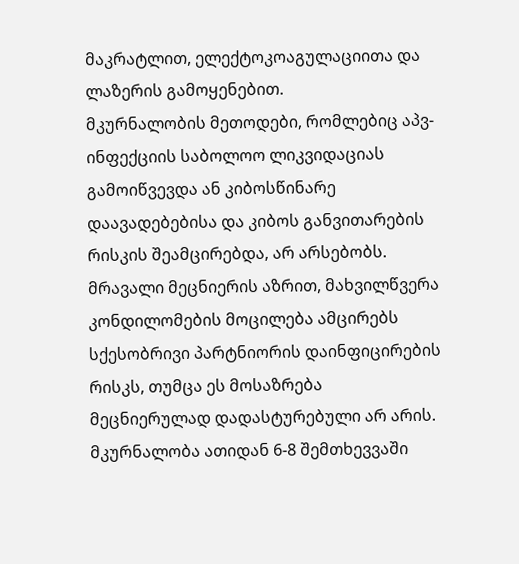მაკრატლით, ელექტოკოაგულაციითა და ლაზერის გამოყენებით.
მკურნალობის მეთოდები, რომლებიც აპვ-ინფექციის საბოლოო ლიკვიდაციას გამოიწვევდა ან კიბოსწინარე დაავადებებისა და კიბოს განვითარების რისკის შეამცირებდა, არ არსებობს. მრავალი მეცნიერის აზრით, მახვილწვერა კონდილომების მოცილება ამცირებს სქესობრივი პარტნიორის დაინფიცირების რისკს, თუმცა ეს მოსაზრება მეცნიერულად დადასტურებული არ არის.
მკურნალობა ათიდან 6-8 შემთხევვაში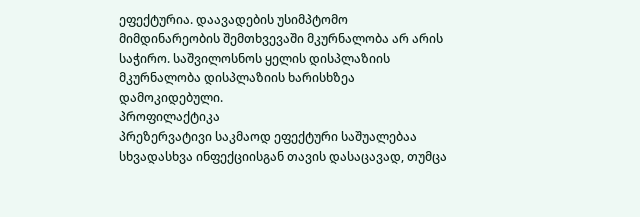ეფექტურია. დაავადების უსიმპტომო მიმდინარეობის შემთხვევაში მკურნალობა არ არის საჭირო. საშვილოსნოს ყელის დისპლაზიის მკურნალობა დისპლაზიის ხარისხზეა დამოკიდებული.
პროფილაქტიკა
პრეზერვატივი საკმაოდ ეფექტური საშუალებაა სხვადასხვა ინფექციისგან თავის დასაცავად, თუმცა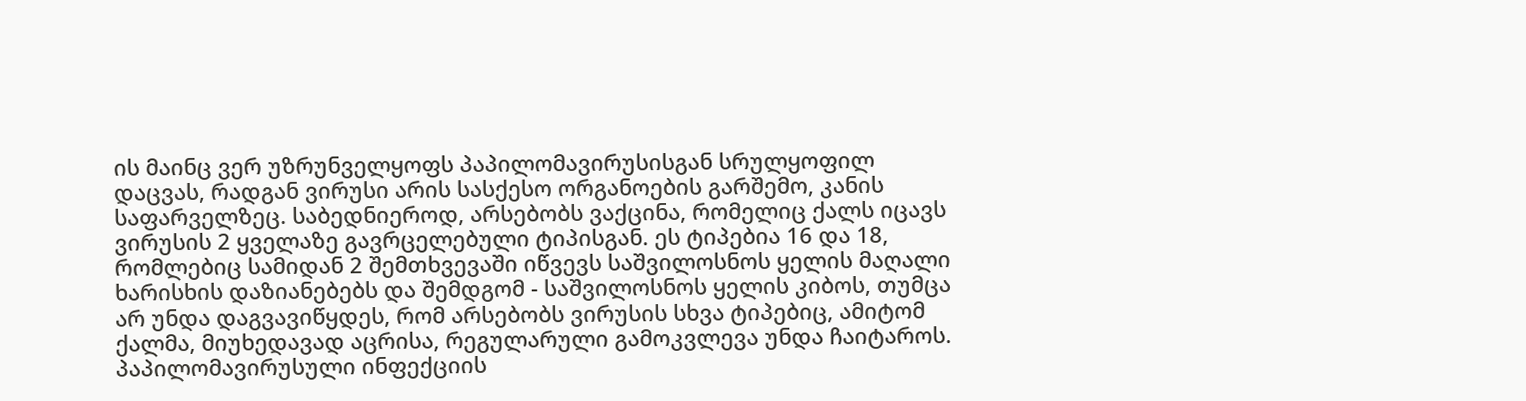ის მაინც ვერ უზრუნველყოფს პაპილომავირუსისგან სრულყოფილ დაცვას, რადგან ვირუსი არის სასქესო ორგანოების გარშემო, კანის საფარველზეც. საბედნიეროდ, არსებობს ვაქცინა, რომელიც ქალს იცავს ვირუსის 2 ყველაზე გავრცელებული ტიპისგან. ეს ტიპებია 16 და 18, რომლებიც სამიდან 2 შემთხვევაში იწვევს საშვილოსნოს ყელის მაღალი ხარისხის დაზიანებებს და შემდგომ - საშვილოსნოს ყელის კიბოს, თუმცა არ უნდა დაგვავიწყდეს, რომ არსებობს ვირუსის სხვა ტიპებიც, ამიტომ ქალმა, მიუხედავად აცრისა, რეგულარული გამოკვლევა უნდა ჩაიტაროს.
პაპილომავირუსული ინფექციის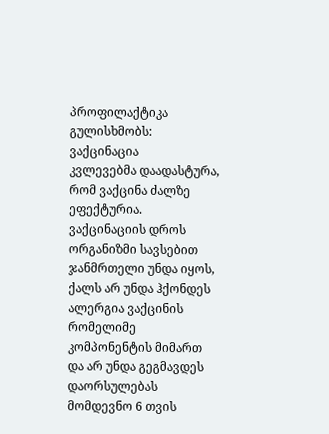პროფილაქტიკა გულისხმობს:
ვაქცინაცია
კვლევებმა დაადასტურა, რომ ვაქცინა ძალზე ეფექტურია.
ვაქცინაციის დროს ორგანიზმი სავსებით ჯანმრთელი უნდა იყოს, ქალს არ უნდა ჰქონდეს ალერგია ვაქცინის რომელიმე კომპონენტის მიმართ და არ უნდა გეგმავდეს დაორსულებას მომდევნო 6 თვის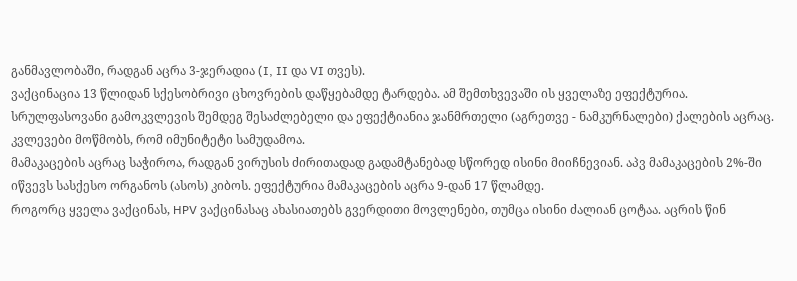განმავლობაში, რადგან აცრა 3-ჯერადია (I, II და VI თვეს).
ვაქცინაცია 13 წლიდან სქესობრივი ცხოვრების დაწყებამდე ტარდება. ამ შემთხვევაში ის ყველაზე ეფექტურია. სრულფასოვანი გამოკვლევის შემდეგ შესაძლებელი და ეფექტიანია ჯანმრთელი (აგრეთვე - ნამკურნალები) ქალების აცრაც.
კვლევები მოწმობს, რომ იმუნიტეტი სამუდამოა.
მამაკაცების აცრაც საჭიროა, რადგან ვირუსის ძირითადად გადამტანებად სწორედ ისინი მიიჩნევიან. აპვ მამაკაცების 2%-ში იწვევს სასქესო ორგანოს (ასოს) კიბოს. ეფექტურია მამაკაცების აცრა 9-დან 17 წლამდე.
როგორც ყველა ვაქცინას, HPV ვაქცინასაც ახასიათებს გვერდითი მოვლენები, თუმცა ისინი ძალიან ცოტაა. აცრის წინ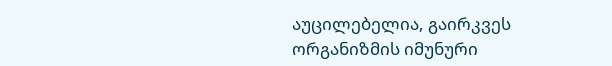აუცილებელია, გაირკვეს ორგანიზმის იმუნური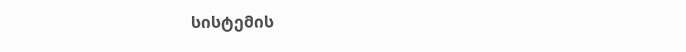სისტემის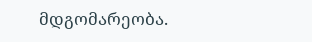მდგომარეობა.